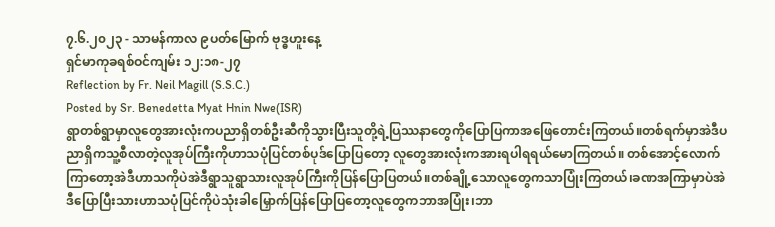၇.၆.၂၀၂၃ - သာမန်ကာလ ၉ပတ်မြောက် ဗုဒ္ဓဟူးနေ့
ရှင်မာကုခရစ်ဝင်ကျမ်း ၁၂:၁၈-၂၇
Reflection by Fr. Neil Magill (S.S.C.)
Posted by Sr. Benedetta Myat Hnin Nwe(ISR)
ရွာတစ်ရွာမှာလူတွေအားလုံးကပညာရှိတစ်ဦးဆီကိုသွားပြီးသူတို့ရဲ့ပြဿနာတွေကိုပြောပြကာအဖြေတောင်းကြတယ်။တစ်ရက်မှာအဲဒီပညာရှိကသူ့စီလာတဲ့လူအုပ်ကြီးကိုဟာသပုံပြင်တစ်ပုဒ်ပြောပြတော့ လူတွေအားလုံးကအားရပါရရယ်မောကြတယ်။ တစ်အောင့်လောက်ကြာတော့အဲဒီဟာသကိုပဲအဲဒီရွာသူရွာသားလူအုပ်ကြီးကိုပြန်ပြောပြတယ်။တစ်ချို့သောလူတွေကသာပြုံးကြတယ်၊ခဏအကြာမှာပဲအဲဒီပြောပြီးသားဟာသပုံပြင်ကိုပဲသုံးခါမြှောက်ပြန်ပြောပြတော့လူတွေကဘာအပြုံး၊ဘာ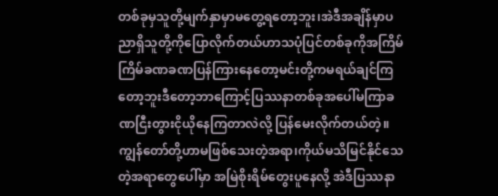တစ်ခုမှသူတို့မျက်နှာမှာမတွေ့ရတော့ဘူး၊အဲဒီအချိန်မှာပညာရှိသူတို့ကိုပြောလိုက်တယ်ဟာသပုံပြင်တစ်ခုကိုအကြိမ်ကြိမ်ခဏခဏပြန်ကြားနေတော့မင်းတို့ကမရယ်ချင်ကြတော့ဘူးဒီတော့ဘာကြောင့်ပြဿနာတစ်ခုအပေါ်မကြာခဏငြီးတွားငိုယိုနေကြတာလဲလို့ ပြန်မေးလိုက်တယ်တဲ့။ကျွန်တော်တို့ဟာမဖြစ်သေးတဲ့အရာ၊ကိုယ်မသိမြင်နိုင်သေတဲ့အရာတွေပေါ်မှာ အမြဲစိုးရိမ်တွေးပူနေလို့ အဲဒီပြဿနာ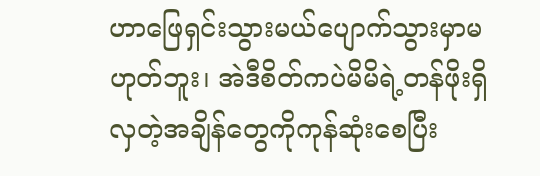ဟာဖြေရှင်းသွားမယ်ပျောက်သွားမှာမဟုတ်ဘူး၊ အဲဒီစိတ်ကပဲမိမိရဲ့တန်ဖိုးရှိလှတဲ့အချိန်တွေကိုကုန်ဆုံးစေပြီး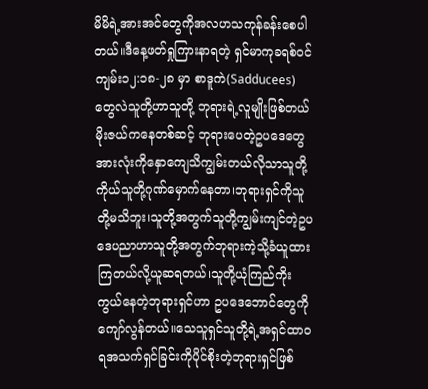မိမိရဲ့အားအင်တွေကိုအလဟသကုန်ခန်းစေပါတယ်။ဒီနေ့ဖတ်ရှုကြားနာရတဲ့ ရှင်မာကုခရစ်ဝင်ကျမ်း၁၂:၁၈-၂၈ မှာ စာဒူကဲ(Sadducees)တွေလဲသူတို့ဟာသူတို့ ဘုရားရဲ့လူမျိုးဖြစ်တယ်မိုးဇယ်ကနေတစ်ဆင့် ဘုရားပေတဲ့ဥပဒေတွေအားလုံးကိုနှောကျေသိကျွမ်းတယ်လိုသာသူတို့ကိုယ်သူတို့ဂုဏ်မှောက်နေတာ၊ဘုရားရှင်ကိုသူတို့မသိဘူး၊သူတို့အတွက်သူတို့ကျွမ်းကျင်တဲ့ဥပဒေပညာဟာသူတို့အတွက်ဘုရားကဲ့သို့ခံယူထားကြတယ်လို့ယူဆရတယ်၊သူတို့ယုံကြည်ကိုးကွယ်နေတဲ့ဘုရားရှင်ဟာ ဥပဒေဘောင်တွေကိုကျော်လွန်တယ်။သေသူရှင်သူတို့ရဲ့အရှင်ထာဝရအသက်ရှင်ခြင်းကိုပိုင်စိုးတဲ့ဘုရားရှင်ဖြစ်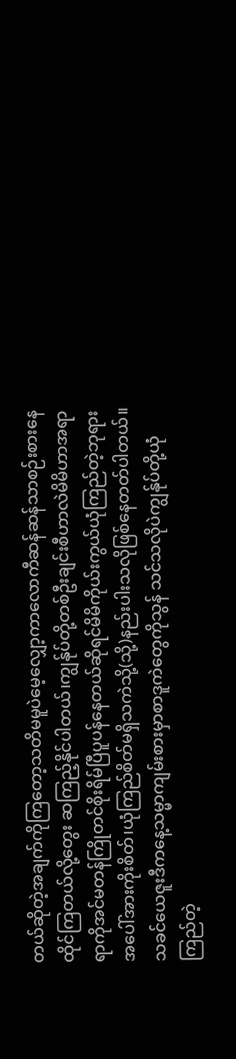တယ်ဆိုတဲ့အချက်ကိုကြတော့သတိမမူပဲမေ့လျှော့ကာလောကီဆန်ဆန်သာစဉ်းစားနေထိုင်ကြတယ်လို့တွေး ဆကြည့်နိုင်ပါတယ်၊ကျွန်ုပ်တို့တစ်ဦးချင်းစီဟာလဲမိမိဟာအရာရာကိုအင်မတန်ကြိုတင်စိုးရိမ်ပြီပူပန်နေတယ်ဆိုရင်မိမိကိုယ်းကွယ်ယုံကြည်တဲ့ဘုရားအပေါ်အားကိုးစိတ်၊ယုံကြည်စိတ်မရှိသကဲသို့(သို့)နည်းပါးသလိုဖြစ်နေတတ်ပါတယ်။သခင်ယေဇူးဒီကနေ့သမ္မာကျမ်းစားမှာစာဒူကဲတွေကိုသွန် သင်သလိုပဲကျွန်ုပ်တို့ယုံကြည်တဲ့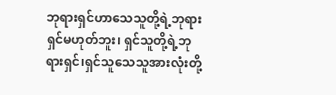ဘုရားရှင်ဟာသေသူတို့ရဲ့ဘုရားရှင်မဟုတ်ဘူး၊ ရှင်သူတို့ရဲ့ဘုရားရှင်၊ရှင်သူသေသူအားလုံးတို့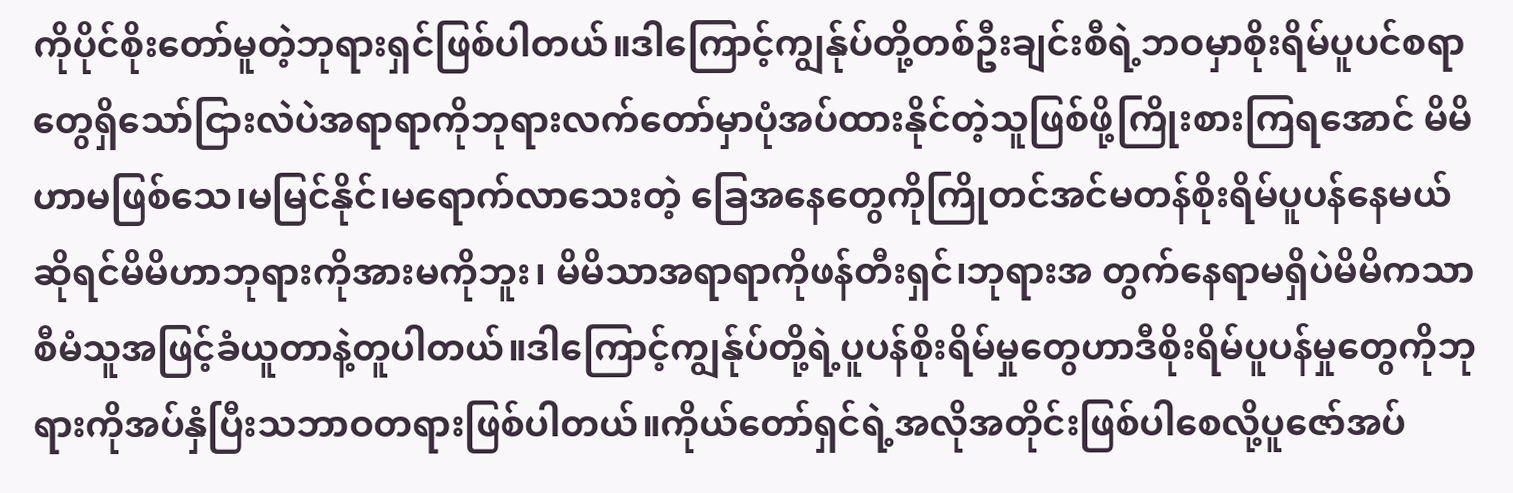ကိုပိုင်စိုးတော်မူတဲ့ဘုရားရှင်ဖြစ်ပါတယ်။ဒါကြောင့်ကျွန်ုပ်တို့တစ်ဦးချင်းစီရဲ့ဘဝမှာစိုးရိမ်ပူပင်စရာတွေရှိသော်ငြားလဲပဲအရာရာကိုဘုရားလက်တော်မှာပုံအပ်ထားနိုင်တဲ့သူဖြစ်ဖို့ကြိုးစားကြရအောင် မိမိဟာမဖြစ်သေ၊မမြင်နိုင်၊မရောက်လာသေးတဲ့ ခြေအနေတွေကိုကြိုတင်အင်မတန်စိုးရိမ်ပူပန်နေမယ်ဆိုရင်မိမိဟာဘုရားကိုအားမကိုဘူး၊ မိမိသာအရာရာကိုဖန်တီးရှင်၊ဘုရားအ တွက်နေရာမရှိပဲမိမိကသာစီမံသူအဖြင့်ခံယူတာနဲ့တူပါတယ်။ဒါကြောင့်ကျွန်ုပ်တို့ရဲ့ပူပန်စိုးရိမ်မှုတွေဟာဒီစိုးရိမ်ပူပန်မှုတွေကိုဘုရားကိုအပ်နှံပြီးသဘာဝတရားဖြစ်ပါတယ်။ကိုယ်တော်ရှင်ရဲ့အလိုအတိုင်းဖြစ်ပါစေလို့ပူဇော်အပ်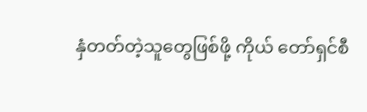နှံတတ်တဲ့သူတွေဖြစ်ဖို့ ကိုယ် တော်ရှင်စီ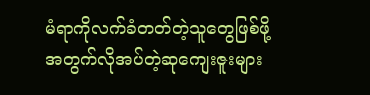မံရာကိုလက်ခံတတ်တဲ့သူတွေဖြစ်ဖို့အတွက်လိုအပ်တဲ့ဆုကျေးဇူးများ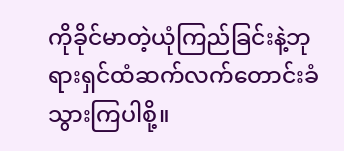ကိုခိုင်မာတဲ့ယုံကြည်ခြင်းနဲ့ဘုရားရှင်ထံဆက်လက်တောင်းခံသွားကြပါစို့။